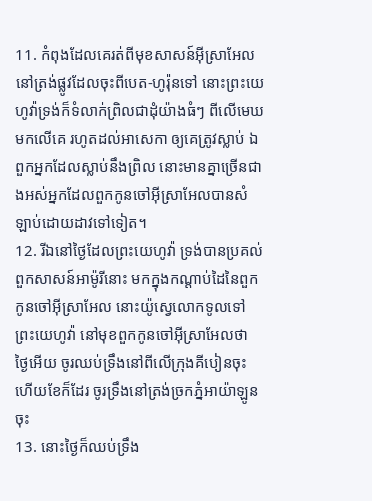11. កំពុងដែលគេរត់ពីមុខសាសន៍អ៊ីស្រាអែល នៅត្រង់ផ្លូវដែលចុះពីបេត-ហូរ៉ុនទៅ នោះព្រះយេហូវ៉ាទ្រង់ក៏ទំលាក់ព្រិលជាដុំយ៉ាងធំៗ ពីលើមេឃមកលើគេ រហូតដល់អាសេកា ឲ្យគេត្រូវស្លាប់ ឯពួកអ្នកដែលស្លាប់នឹងព្រិល នោះមានគ្នាច្រើនជាងអស់អ្នកដែលពួកកូនចៅអ៊ីស្រាអែលបានសំឡាប់ដោយដាវទៅទៀត។
12. រីឯនៅថ្ងៃដែលព្រះយេហូវ៉ា ទ្រង់បានប្រគល់ពួកសាសន៍អាម៉ូរីនោះ មកក្នុងកណ្តាប់ដៃនៃពួកកូនចៅអ៊ីស្រាអែល នោះយ៉ូស្វេលោកទូលទៅព្រះយេហូវ៉ា នៅមុខពួកកូនចៅអ៊ីស្រាអែលថា ថ្ងៃអើយ ចូរឈប់ទ្រឹងនៅពីលើក្រុងគីបៀនចុះ ហើយខែក៏ដែរ ចូរទ្រឹងនៅត្រង់ច្រកភ្នំអាយ៉ាឡូនចុះ
13. នោះថ្ងៃក៏ឈប់ទ្រឹង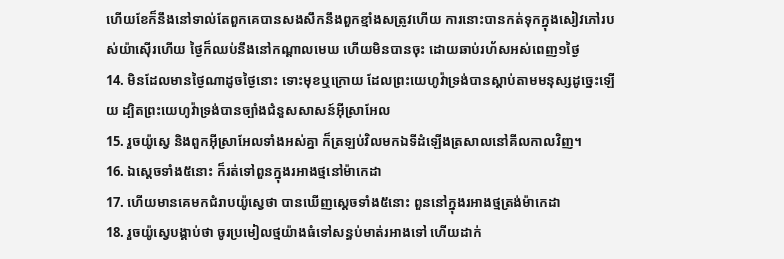ហើយខែក៏នឹងនៅទាល់តែពួកគេបានសងសឹកនឹងពួកខ្មាំងសត្រូវហើយ ការនោះបានកត់ទុកក្នុងសៀវភៅរបស់យ៉ាស៊ើរហើយ ថ្ងៃក៏ឈប់នឹងនៅកណ្តាលមេឃ ហើយមិនបានចុះ ដោយឆាប់រហ័សអស់ពេញ១ថ្ងៃ
14. មិនដែលមានថ្ងៃណាដូចថ្ងៃនោះ ទោះមុខឬក្រោយ ដែលព្រះយេហូវ៉ាទ្រង់បានស្តាប់តាមមនុស្សដូច្នេះឡើយ ដ្បិតព្រះយេហូវ៉ាទ្រង់បានច្បាំងជំនួសសាសន៍អ៊ីស្រាអែល
15. រួចយ៉ូស្វេ និងពួកអ៊ីស្រាអែលទាំងអស់គ្នា ក៏ត្រឡប់វិលមកឯទីដំឡើងត្រសាលនៅគីលកាលវិញ។
16. ឯស្តេចទាំង៥នោះ ក៏រត់ទៅពួនក្នុងរអាងថ្មនៅម៉ាកេដា
17. ហើយមានគេមកជំរាបយ៉ូស្វេថា បានឃើញស្តេចទាំង៥នោះ ពួននៅក្នុងរអាងថ្មត្រង់ម៉ាកេដា
18. រួចយ៉ូស្វេបង្គាប់ថា ចូរប្រមៀលថ្មយ៉ាងធំទៅសន្ធប់មាត់រអាងទៅ ហើយដាក់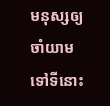មនុស្សឲ្យចាំយាមទៅទីនោះ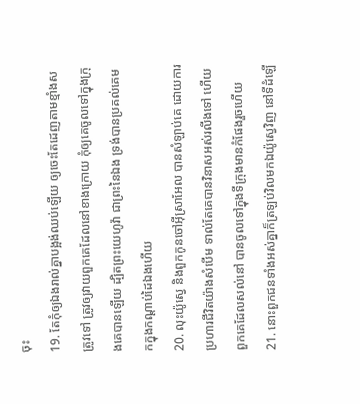ចុះ
19. តែកុំឲ្យឯងរាល់គ្នាបង្អង់ឈប់ឡើយ ឲ្យចេះតែដេញតាមខ្មាំងសត្រូវទៅ ត្រូវឲ្យវាយពួកគេដែលនៅខាងក្រោយ កុំឲ្យគេចូលទៅក្នុងក្រុងគេបានឡើយ ដ្បិតព្រះយេហូវ៉ា ជាព្រះនៃឯង ទ្រង់បានប្រគល់គេមកក្នុងកណ្តាប់ដៃឯងហើយ
20. លុះយ៉ូស្វេ និងពួកកូនចៅអ៊ីស្រាអែល បានសំឡាប់គេ ដោយការប្រហារជីវិតយ៉ាងសំបើម ទាល់តែគេបានវិនាសអស់រលីងទៅ ហើយពួកគេដែលសល់នៅ បានចូលទៅក្នុងទីក្រុងមានកំផែងរួចហើយ
21. នោះពួកជនទាំងអស់គ្នាក៏ត្រឡប់វិលមកឯយ៉ូស្វេវិញ នៅទីដំឡើ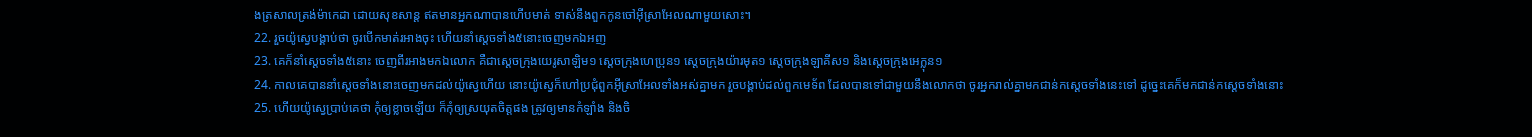ងត្រសាលត្រង់ម៉ាកេដា ដោយសុខសាន្ត ឥតមានអ្នកណាបានហើបមាត់ ទាស់នឹងពួកកូនចៅអ៊ីស្រាអែលណាមួយសោះ។
22. រួចយ៉ូស្វេបង្គាប់ថា ចូរបើកមាត់រអាងចុះ ហើយនាំស្តេចទាំង៥នោះចេញមកឯអញ
23. គេក៏នាំស្តេចទាំង៥នោះ ចេញពីរអាងមកឯលោក គឺជាស្តេចក្រុងយេរូសាឡិម១ ស្តេចក្រុងហេប្រុន១ ស្តេចក្រុងយ៉ារមុត១ ស្តេចក្រុងឡាគីស១ និងស្តេចក្រុងអេក្លុន១
24. កាលគេបាននាំស្តេចទាំងនោះចេញមកដល់យ៉ូស្វេហើយ នោះយ៉ូស្វេក៏ហៅប្រជុំពួកអ៊ីស្រាអែលទាំងអស់គ្នាមក រួចបង្គាប់ដល់ពួកមេទ័ព ដែលបានទៅជាមួយនឹងលោកថា ចូរអ្នករាល់គ្នាមកជាន់កស្តេចទាំងនេះទៅ ដូច្នេះគេក៏មកជាន់កស្តេចទាំងនោះ
25. ហើយយ៉ូស្វេប្រាប់គេថា កុំឲ្យខ្លាចឡើយ ក៏កុំឲ្យស្រយុតចិត្តផង ត្រូវឲ្យមានកំឡាំង និងចិ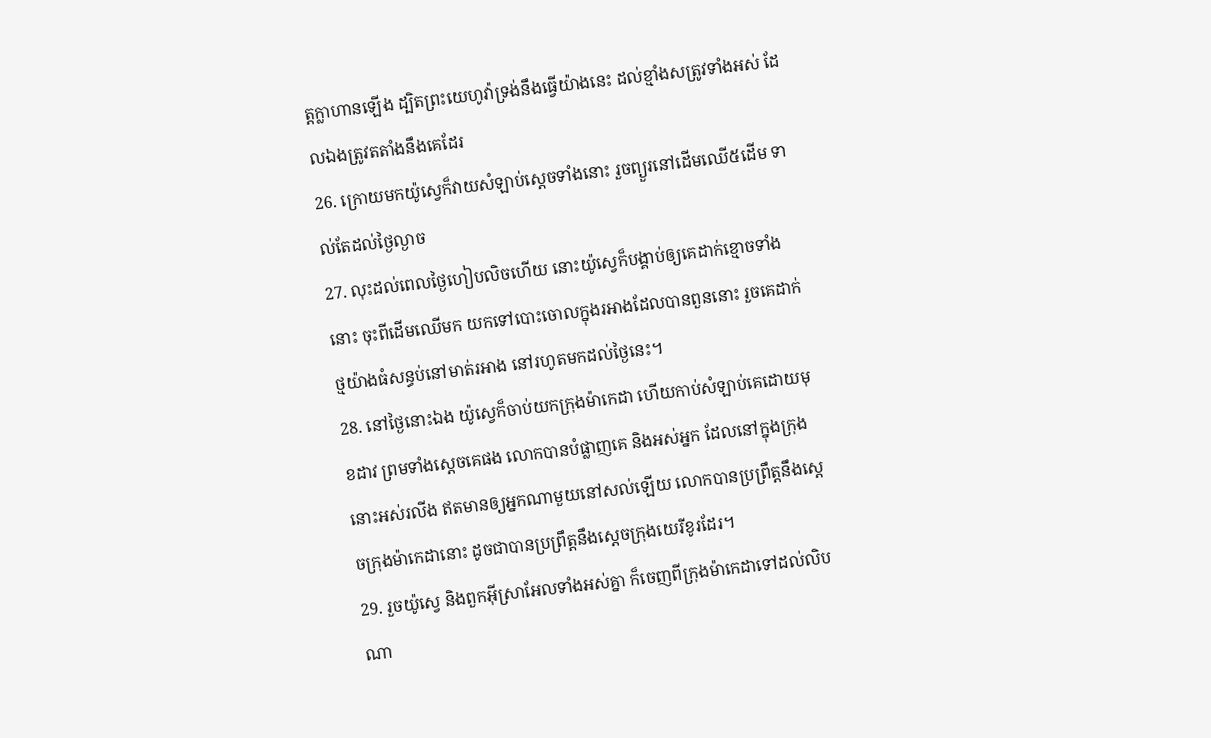ត្តក្លាហានឡើង ដ្បិតព្រះយេហូវ៉ាទ្រង់នឹងធ្វើយ៉ាងនេះ ដល់ខ្មាំងសត្រូវទាំងអស់ ដែលឯងត្រូវតតាំងនឹងគេដែរ
26. ក្រោយមកយ៉ូស្វេក៏វាយសំឡាប់ស្តេចទាំងនោះ រួចព្យួរនៅដើមឈើ៥ដើម ទាល់តែដល់ថ្ងៃល្ងាច
27. លុះដល់ពេលថ្ងៃហៀបលិចហើយ នោះយ៉ូស្វេក៏បង្គាប់ឲ្យគេដាក់ខ្មោចទាំងនោះ ចុះពីដើមឈើមក យកទៅបោះចោលក្នុងរអាងដែលបានពួននោះ រួចគេដាក់ថ្មយ៉ាងធំសន្ធប់នៅមាត់រអាង នៅរហូតមកដល់ថ្ងៃនេះ។
28. នៅថ្ងៃនោះឯង យ៉ូស្វេក៏ចាប់យកក្រុងម៉ាកេដា ហើយកាប់សំឡាប់គេដោយមុខដាវ ព្រមទាំងស្តេចគេផង លោកបានបំផ្លាញគេ និងអស់អ្នក ដែលនៅក្នុងក្រុងនោះអស់រលីង ឥតមានឲ្យអ្នកណាមួយនៅសល់ឡើយ លោកបានប្រព្រឹត្តនឹងស្តេចក្រុងម៉ាកេដានោះ ដូចជាបានប្រព្រឹត្តនឹងស្តេចក្រុងយេរីខូរដែរ។
29. រួចយ៉ូស្វេ និងពួកអ៊ីស្រាអែលទាំងអស់គ្នា ក៏ចេញពីក្រុងម៉ាកេដាទៅដល់លិបណា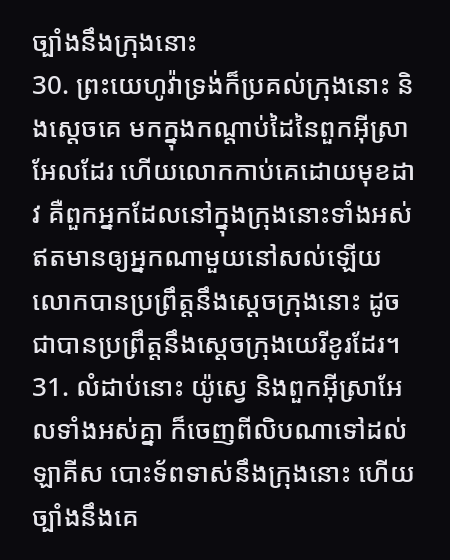ច្បាំងនឹងក្រុងនោះ
30. ព្រះយេហូវ៉ាទ្រង់ក៏ប្រគល់ក្រុងនោះ និងស្តេចគេ មកក្នុងកណ្តាប់ដៃនៃពួកអ៊ីស្រាអែលដែរ ហើយលោកកាប់គេដោយមុខដាវ គឺពួកអ្នកដែលនៅក្នុងក្រុងនោះទាំងអស់ ឥតមានឲ្យអ្នកណាមួយនៅសល់ឡើយ លោកបានប្រព្រឹត្តនឹងស្តេចក្រុងនោះ ដូចជាបានប្រព្រឹត្តនឹងស្តេចក្រុងយេរីខូរដែរ។
31. លំដាប់នោះ យ៉ូស្វេ និងពួកអ៊ីស្រាអែលទាំងអស់គ្នា ក៏ចេញពីលិបណាទៅដល់ឡាគីស បោះទ័ពទាស់នឹងក្រុងនោះ ហើយច្បាំងនឹងគេ